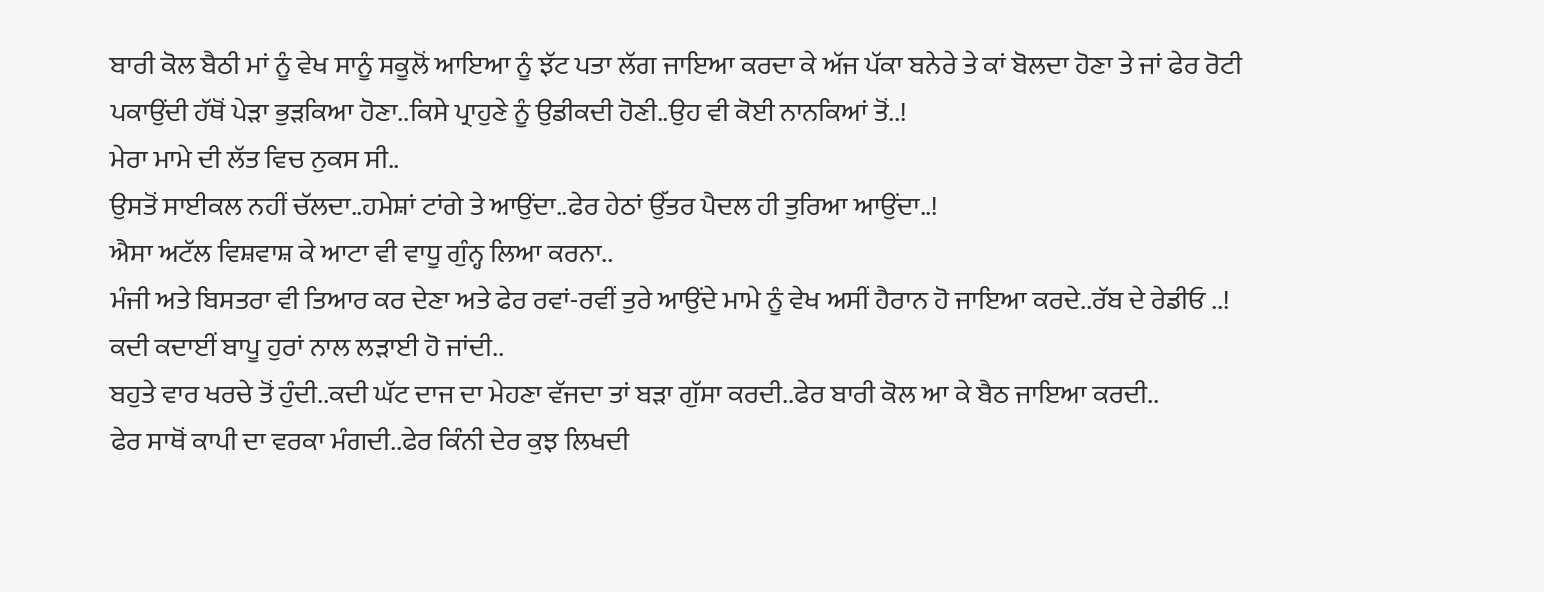ਬਾਰੀ ਕੋਲ ਬੈਠੀ ਮਾਂ ਨੂੰ ਵੇਖ ਸਾਨੂੰ ਸਕੂਲੋਂ ਆਇਆ ਨੂੰ ਝੱਟ ਪਤਾ ਲੱਗ ਜਾਇਆ ਕਰਦਾ ਕੇ ਅੱਜ ਪੱਕਾ ਬਨੇਰੇ ਤੇ ਕਾਂ ਬੋਲਦਾ ਹੋਣਾ ਤੇ ਜਾਂ ਫੇਰ ਰੋਟੀ ਪਕਾਉਂਦੀ ਹੱਥੋਂ ਪੇੜਾ ਭੁੜਕਿਆ ਹੋਣਾ..ਕਿਸੇ ਪ੍ਰਾਹੁਣੇ ਨੂੰ ਉਡੀਕਦੀ ਹੋਣੀ..ਉਹ ਵੀ ਕੋਈ ਨਾਨਕਿਆਂ ਤੋਂ..!
ਮੇਰਾ ਮਾਮੇ ਦੀ ਲੱਤ ਵਿਚ ਨੁਕਸ ਸੀ..
ਉਸਤੋਂ ਸਾਈਕਲ ਨਹੀਂ ਚੱਲਦਾ..ਹਮੇਸ਼ਾਂ ਟਾਂਗੇ ਤੇ ਆਉਂਦਾ..ਫੇਰ ਹੇਠਾਂ ਉੱਤਰ ਪੈਦਲ ਹੀ ਤੁਰਿਆ ਆਉਂਦਾ..!
ਐਸਾ ਅਟੱਲ ਵਿਸ਼ਵਾਸ਼ ਕੇ ਆਟਾ ਵੀ ਵਾਧੂ ਗੁੰਨ੍ਹ ਲਿਆ ਕਰਨਾ..
ਮੰਜੀ ਅਤੇ ਬਿਸਤਰਾ ਵੀ ਤਿਆਰ ਕਰ ਦੇਣਾ ਅਤੇ ਫੇਰ ਰਵਾਂ-ਰਵੀਂ ਤੁਰੇ ਆਉਂਦੇ ਮਾਮੇ ਨੂੰ ਵੇਖ ਅਸੀਂ ਹੈਰਾਨ ਹੋ ਜਾਇਆ ਕਰਦੇ..ਰੱਬ ਦੇ ਰੇਡੀਓ ..!
ਕਦੀ ਕਦਾਈਂ ਬਾਪੂ ਹੁਰਾਂ ਨਾਲ ਲੜਾਈ ਹੋ ਜਾਂਦੀ..
ਬਹੁਤੇ ਵਾਰ ਖਰਚੇ ਤੋਂ ਹੁੰਦੀ..ਕਦੀ ਘੱਟ ਦਾਜ ਦਾ ਮੇਹਣਾ ਵੱਜਦਾ ਤਾਂ ਬੜਾ ਗੁੱਸਾ ਕਰਦੀ..ਫੇਰ ਬਾਰੀ ਕੋਲ ਆ ਕੇ ਬੈਠ ਜਾਇਆ ਕਰਦੀ..
ਫੇਰ ਸਾਥੋਂ ਕਾਪੀ ਦਾ ਵਰਕਾ ਮੰਗਦੀ..ਫੇਰ ਕਿੰਨੀ ਦੇਰ ਕੁਝ ਲਿਖਦੀ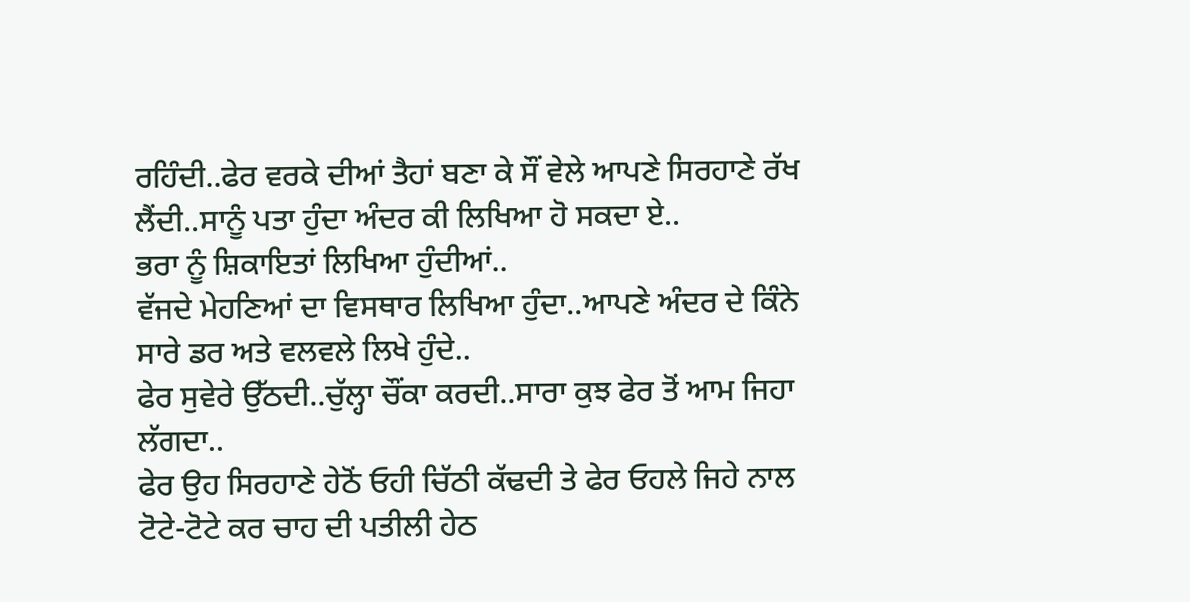ਰਹਿੰਦੀ..ਫੇਰ ਵਰਕੇ ਦੀਆਂ ਤੈਹਾਂ ਬਣਾ ਕੇ ਸੌਂ ਵੇਲੇ ਆਪਣੇ ਸਿਰਹਾਣੇ ਰੱਖ ਲੈਂਦੀ..ਸਾਨੂੰ ਪਤਾ ਹੁੰਦਾ ਅੰਦਰ ਕੀ ਲਿਖਿਆ ਹੋ ਸਕਦਾ ਏ..
ਭਰਾ ਨੂੰ ਸ਼ਿਕਾਇਤਾਂ ਲਿਖਿਆ ਹੁੰਦੀਆਂ..
ਵੱਜਦੇ ਮੇਹਣਿਆਂ ਦਾ ਵਿਸਥਾਰ ਲਿਖਿਆ ਹੁੰਦਾ..ਆਪਣੇ ਅੰਦਰ ਦੇ ਕਿੰਨੇ ਸਾਰੇ ਡਰ ਅਤੇ ਵਲਵਲੇ ਲਿਖੇ ਹੁੰਦੇ..
ਫੇਰ ਸੁਵੇਰੇ ਉੱਠਦੀ..ਚੁੱਲ੍ਹਾ ਚੌਂਕਾ ਕਰਦੀ..ਸਾਰਾ ਕੁਝ ਫੇਰ ਤੋਂ ਆਮ ਜਿਹਾ ਲੱਗਦਾ..
ਫੇਰ ਉਹ ਸਿਰਹਾਣੇ ਹੇਠੋਂ ਓਹੀ ਚਿੱਠੀ ਕੱਢਦੀ ਤੇ ਫੇਰ ਓਹਲੇ ਜਿਹੇ ਨਾਲ ਟੋਟੇ-ਟੋਟੇ ਕਰ ਚਾਹ ਦੀ ਪਤੀਲੀ ਹੇਠ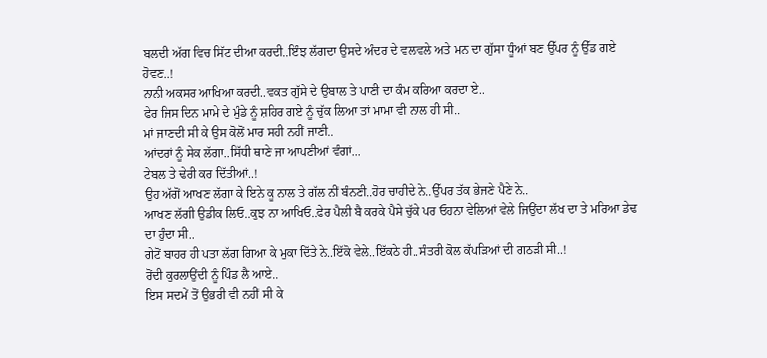ਬਲਦੀ ਅੱਗ ਵਿਚ ਸਿੱਟ ਦੀਆ ਕਰਦੀ..ਇੰਝ ਲੱਗਦਾ ਉਸਦੇ ਅੰਦਰ ਦੇ ਵਲਵਲੇ ਅਤੇ ਮਨ ਦਾ ਗੁੱਸਾ ਧੂੰਆਂ ਬਣ ਉੱਪਰ ਨੂੰ ਉੱਡ ਗਏ ਹੋਵਣ..!
ਨਾਨੀ ਅਕਸਰ ਆਖਿਆ ਕਰਦੀ..ਵਕਤ ਗੁੱਸੇ ਦੇ ਉਬਾਲ ਤੇ ਪਾਣੀ ਦਾ ਕੰਮ ਕਰਿਆ ਕਰਦਾ ਏ..
ਫੇਰ ਜਿਸ ਦਿਨ ਮਾਮੇ ਦੇ ਮੁੰਡੇ ਨੂੰ ਸ਼ਹਿਰ ਗਏ ਨੂੰ ਚੁੱਕ ਲਿਆ ਤਾਂ ਮਾਮਾ ਵੀ ਨਾਲ ਹੀ ਸੀ..
ਮਾਂ ਜਾਣਦੀ ਸੀ ਕੇ ਉਸ ਕੋਲੋਂ ਮਾਰ ਸਹੀ ਨਹੀਂ ਜਾਣੀ..
ਆਂਦਰਾਂ ਨੂੰ ਸੇਕ ਲੱਗਾ..ਸਿੱਧੀ ਥਾਣੇ ਜਾ ਆਪਣੀਆਂ ਵੰਗਾਂ...
ਟੇਬਲ ਤੇ ਢੇਰੀ ਕਰ ਦਿੱਤੀਆਂ..!
ਉਹ ਅੱਗੋਂ ਆਖਣ ਲੱਗਾ ਕੇ ਇਨੇ ਕੂ ਨਾਲ ਤੇ ਗੱਲ ਨੀਂ ਬੰਨਣੀ..ਹੋਰ ਚਾਹੀਦੇ ਨੇ..ਉੱਪਰ ਤੱਕ ਭੇਜਣੇ ਪੈਣੇ ਨੇ..
ਆਖਣ ਲੱਗੀ ਉਡੀਕ ਲਿਓ..ਕੁਝ ਨਾ ਆਖਿਓ..ਫੇਰ ਪੈਲੀ ਬੈ ਕਰਕੇ ਪੈਸੇ ਚੁੱਕੇ ਪਰ ਓਹਨਾ ਵੇਲਿਆਂ ਵੇਲੇ ਜਿਉਂਦਾ ਲੱਖ ਦਾ ਤੇ ਮਰਿਆ ਡੇਢ ਦਾ ਹੁੰਦਾ ਸੀ..
ਗੇਟੋਂ ਬਾਹਰ ਹੀ ਪਤਾ ਲੱਗ ਗਿਆ ਕੇ ਮੁਕਾ ਦਿੱਤੇ ਨੇ..ਇੱਕੋ ਵੇਲੇ..ਇੱਕਠੇ ਹੀ..ਸੰਤਰੀ ਕੋਲ ਕੱਪੜਿਆਂ ਦੀ ਗਠੜੀ ਸੀ..!
ਰੋਂਦੀ ਕੁਰਲਾਉਂਦੀ ਨੂੰ ਪਿੰਡ ਲੈ ਆਏ..
ਇਸ ਸਦਮੇਂ ਤੋਂ ਉਭਰੀ ਵੀ ਨਹੀਂ ਸੀ ਕੇ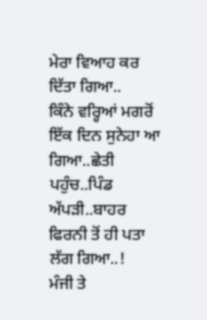ਮੇਰਾ ਵਿਆਹ ਕਰ ਦਿੱਤਾ ਗਿਆ..
ਕਿੰਨੇ ਵਰ੍ਹਿਆਂ ਮਗਰੋਂ ਇੱਕ ਦਿਨ ਸੁਨੇਹਾ ਆ ਗਿਆ..ਛੇਤੀ ਪਹੁੰਚ..ਪਿੰਡ ਅੱਪੜੀ..ਬਾਹਰ ਫਿਰਨੀ ਤੋਂ ਹੀ ਪਤਾ ਲੱਗ ਗਿਆ..!
ਮੰਜੀ ਤੇ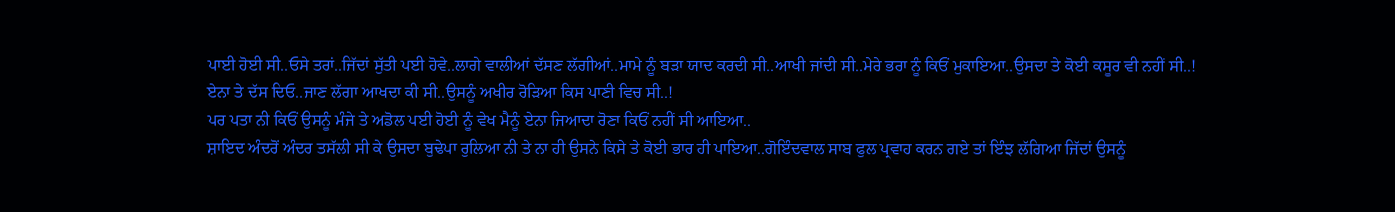ਪਾਈ ਹੋਈ ਸੀ..ਓਸੇ ਤਰਾਂ..ਜਿੱਦਾਂ ਸੁੱਤੀ ਪਈ ਹੋਵੇ..ਲਾਗੇ ਵਾਲੀਆਂ ਦੱਸਣ ਲੱਗੀਆਂ..ਮਾਮੇ ਨੂੰ ਬੜਾ ਯਾਦ ਕਰਦੀ ਸੀ..ਆਖੀ ਜਾਂਦੀ ਸੀ..ਮੇਰੇ ਭਰਾ ਨੂੰ ਕਿਓਂ ਮੁਕਾਇਆ..ਉਸਦਾ ਤੇ ਕੋਈ ਕਸੂਰ ਵੀ ਨਹੀਂ ਸੀ..!
ਏਨਾ ਤੇ ਦੱਸ ਦਿਓ..ਜਾਣ ਲੱਗਾ ਆਖਦਾ ਕੀ ਸੀ..ਉਸਨੂੰ ਅਖੀਰ ਰੋੜਿਆ ਕਿਸ ਪਾਣੀ ਵਿਚ ਸੀ..!
ਪਰ ਪਤਾ ਨੀ ਕਿਓਂ ਉਸਨੂੰ ਮੰਜੇ ਤੇ ਅਡੋਲ ਪਈ ਹੋਈ ਨੂੰ ਵੇਖ ਮੈਨੂੰ ਏਨਾ ਜਿਆਦਾ ਰੋਣਾ ਕਿਓਂ ਨਹੀਂ ਸੀ ਆਇਆ..
ਸ਼ਾਇਦ ਅੰਦਰੋਂ ਅੰਦਰ ਤਸੱਲੀ ਸੀ ਕੇ ਉਸਦਾ ਬੁਢੇਪਾ ਰੁਲਿਆ ਨੀ ਤੇ ਨਾ ਹੀ ਉਸਨੇ ਕਿਸੇ ਤੇ ਕੋਈ ਭਾਰ ਹੀ ਪਾਇਆ..ਗੋਇੰਦਵਾਲ ਸਾਬ ਫੁਲ ਪ੍ਰਵਾਹ ਕਰਨ ਗਏ ਤਾਂ ਇੰਝ ਲੱਗਿਆ ਜਿੱਦਾਂ ਉਸਨੂੰ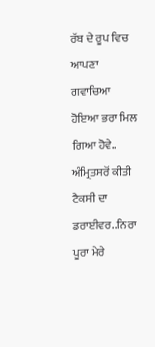ਰੱਬ ਦੇ ਰੂਪ ਵਿਚ ਆਪਣਾ ਗਵਾਚਿਆ ਹੋਇਆ ਭਰਾ ਮਿਲ ਗਿਆ ਹੋਵੇ..
ਅੰਮ੍ਰਿਤਸਰੋਂ ਕੀਤੀ ਟੈਕਸੀ ਦਾ ਡਰਾਈਵਰ..ਨਿਰਾ ਪੂਰਾ ਮੇਰੇ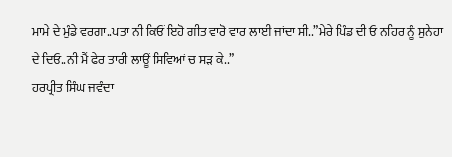ਮਾਮੇ ਦੇ ਮੁੰਡੇ ਵਰਗਾ..ਪਤਾ ਨੀ ਕਿਓਂ ਇਹੋ ਗੀਤ ਵਾਰੋ ਵਾਰ ਲਾਈ ਜਾਂਦਾ ਸੀ..”ਮੇਰੇ ਪਿੰਡ ਦੀ ਓ ਨਹਿਰ ਨੂੰ ਸੁਨੇਹਾ ਦੇ ਦਿਓ..ਨੀ ਮੈਂ ਫੇਰ ਤਾਰੀ ਲਾਊਂ ਸਿਵਿਆਂ ਚ ਸੜ ਕੇ..”
ਹਰਪ੍ਰੀਤ ਸਿੰਘ ਜਵੰਦਾ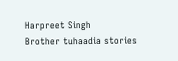Harpreet Singh
Brother tuhaadia stories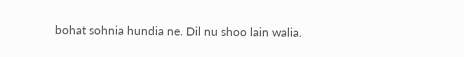bohat sohnia hundia ne. Dil nu shoo lain walia.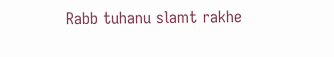Rabb tuhanu slamt rakhe